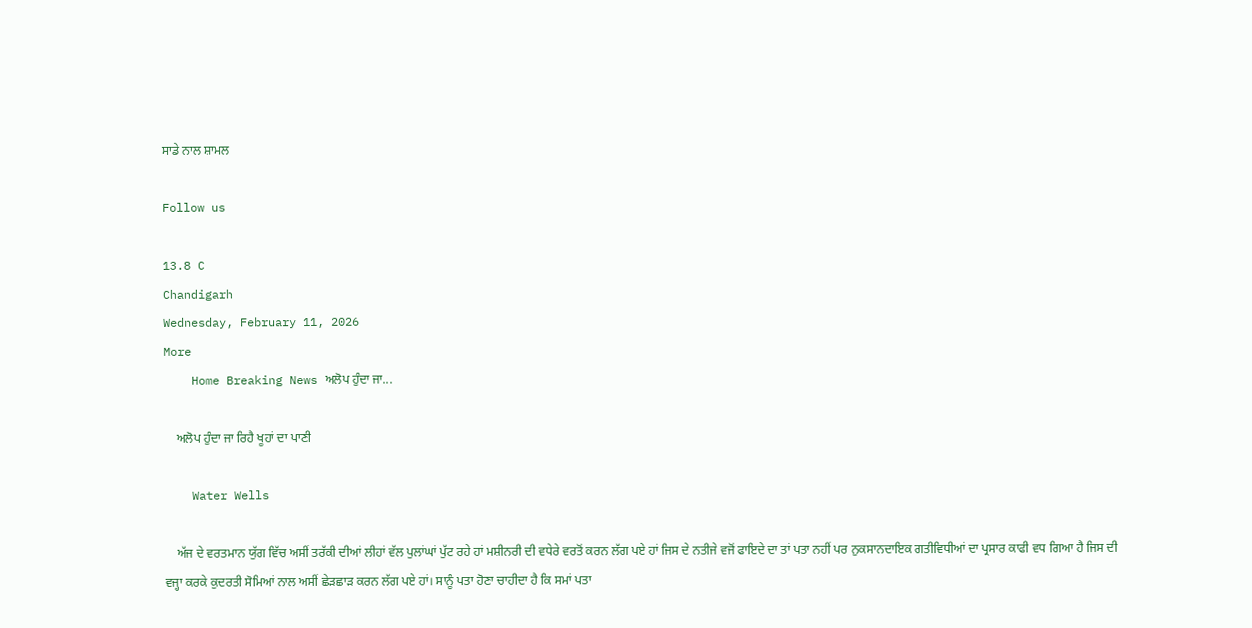ਸਾਡੇ ਨਾਲ ਸ਼ਾਮਲ

Follow us

13.8 C
Chandigarh
Wednesday, February 11, 2026
More
    Home Breaking News ਅਲੋਪ ਹੁੰਦਾ ਜਾ...

    ਅਲੋਪ ਹੁੰਦਾ ਜਾ ਰਿਹੈ ਖੂਹਾਂ ਦਾ ਪਾਣੀ

    Water Wells

    ਅੱਜ ਦੇ ਵਰਤਮਾਨ ਯੁੱਗ ਵਿੱਚ ਅਸੀਂ ਤਰੱਕੀ ਦੀਆਂ ਲੀਹਾਂ ਵੱਲ ਪੁਲਾਂਘਾਂ ਪੁੱਟ ਰਹੇ ਹਾਂ ਮਸ਼ੀਨਰੀ ਦੀ ਵਧੇਰੇ ਵਰਤੋਂ ਕਰਨ ਲੱਗ ਪਏ ਹਾਂ ਜਿਸ ਦੇ ਨਤੀਜੇ ਵਜੋਂ ਫਾਇਦੇ ਦਾ ਤਾਂ ਪਤਾ ਨਹੀਂ ਪਰ ਨੁਕਸਾਨਦਾਇਕ ਗਤੀਵਿਧੀਆਂ ਦਾ ਪ੍ਰਸਾਰ ਕਾਫੀ ਵਧ ਗਿਆ ਹੈ ਜਿਸ ਦੀ ਵਜ੍ਹਾ ਕਰਕੇ ਕੁਦਰਤੀ ਸੋਮਿਆਂ ਨਾਲ ਅਸੀਂ ਛੇੜਛਾੜ ਕਰਨ ਲੱਗ ਪਏ ਹਾਂ। ਸਾਨੂੰ ਪਤਾ ਹੋਣਾ ਚਾਹੀਦਾ ਹੈ ਕਿ ਸਮਾਂ ਪਤਾ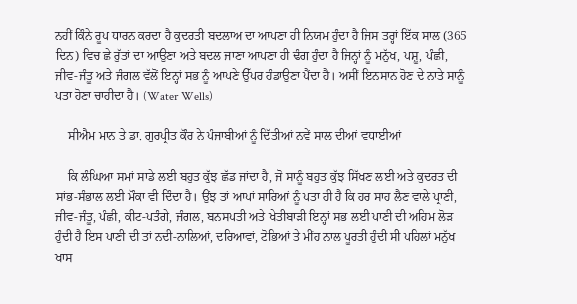ਨਹੀਂ ਕਿੰਨੇ ਰੂਪ ਧਾਰਨ ਕਰਦਾ ਹੈ ਕੁਦਰਤੀ ਬਦਲਾਅ ਦਾ ਆਪਣਾ ਹੀ ਨਿਯਮ ਹੁੰਦਾ ਹੈ ਜਿਸ ਤਰ੍ਹਾਂ ਇੱਕ ਸਾਲ (365 ਦਿਨ) ਵਿਚ ਛੇ ਰੁੱਤਾਂ ਦਾ ਆਉਣਾ ਅਤੇ ਬਦਲ ਜਾਣਾ ਆਪਣਾ ਹੀ ਢੰਗ ਹੁੰਦਾ ਹੈ ਜਿਨ੍ਹਾਂ ਨੂੰ ਮਨੁੱਖ, ਪਸ਼ੂ, ਪੰਛੀ, ਜੀਵ-ਜੰਤੂ ਅਤੇ ਜੰਗਲ ਵੱਲੋਂ ਇਨ੍ਹਾਂ ਸਭ ਨੂੰ ਆਪਣੇ ਉੱਪਰ ਹੰਡਾਉਣਾ ਪੈਂਦਾ ਹੈ। ਅਸੀਂ ਇਨਸਾਨ ਹੋਣ ਦੇ ਨਾਤੇ ਸਾਨੂੰ ਪਤਾ ਹੋਣਾ ਚਾਹੀਦਾ ਹੈ। (Water Wells)

    ਸੀਐਮ ਮਾਨ ਤੇ ਡਾ. ਗੁਰਪ੍ਰੀਤ ਕੌਰ ਨੇ ਪੰਜਾਬੀਆਂ ਨੂੰ ਦਿੱਤੀਆਂ ਨਵੇਂ ਸਾਲ ਦੀਆਂ ਵਧਾਈਆਂ

    ਕਿ ਲੰਘਿਆ ਸਮਾਂ ਸਾਡੇ ਲਈ ਬਹੁਤ ਕੁੱਝ ਛੱਡ ਜਾਂਦਾ ਹੈ, ਜੋ ਸਾਨੂੰ ਬਹੁਤ ਕੁੱਝ ਸਿੱਖਣ ਲਈ ਅਤੇ ਕੁਦਰਤ ਦੀ ਸਾਂਭ-ਸੰਭਾਲ ਲਈ ਮੌਕਾ ਵੀ ਦਿੰਦਾ ਹੈ। ਉਂਝ ਤਾਂ ਆਪਾਂ ਸਾਰਿਆਂ ਨੂੰ ਪਤਾ ਹੀ ਹੈ ਕਿ ਹਰ ਸਾਹ ਲੈਣ ਵਾਲੇ ਪ੍ਰਾਣੀ, ਜੀਵ-ਜੰਤੂ, ਪੰਛੀ, ਕੀਟ-ਪਤੰਗੇ, ਜੰਗਲ, ਬਨਸਪਤੀ ਅਤੇ ਖੇਤੀਬਾੜੀ ਇਨ੍ਹਾਂ ਸਭ ਲਈ ਪਾਣੀ ਦੀ ਅਹਿਮ ਲੋੜ ਹੁੰਦੀ ਹੈ ਇਸ ਪਾਣੀ ਦੀ ਤਾਂ ਨਦੀ-ਨਾਲਿਆਂ, ਦਰਿਆਵਾਂ, ਟੋਭਿਆਂ ਤੇ ਮੀਂਹ ਨਾਲ ਪੂਰਤੀ ਹੁੰਦੀ ਸੀ ਪਹਿਲਾਂ ਮਨੁੱਖ ਖਾਸ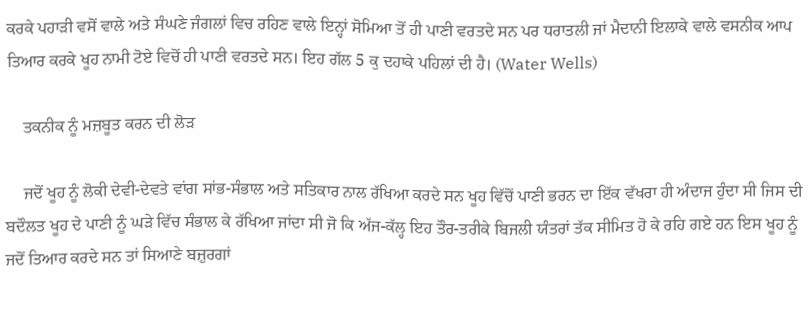ਕਰਕੇ ਪਹਾੜੀ ਵਸੋਂ ਵਾਲੇ ਅਤੇ ਸੰਘਣੇ ਜੰਗਲਾਂ ਵਿਚ ਰਹਿਣ ਵਾਲੇ ਇਨ੍ਹਾਂ ਸੋਮਿਆ ਤੋਂ ਹੀ ਪਾਣੀ ਵਰਤਦੇ ਸਨ ਪਰ ਧਰਾਤਲੀ ਜਾਂ ਮੈਦਾਨੀ ਇਲਾਕੇ ਵਾਲੇ ਵਸਨੀਕ ਆਪ ਤਿਆਰ ਕਰਕੇ ਖੂਹ ਨਾਮੀ ਟੋਏ ਵਿਚੋਂ ਹੀ ਪਾਣੀ ਵਰਤਦੇ ਸਨ। ਇਹ ਗੱਲ 5 ਕੁ ਦਹਾਕੇ ਪਹਿਲਾਂ ਦੀ ਹੈ। (Water Wells)

    ਤਕਨੀਕ ਨੂੰ ਮਜ਼ਬੂਤ ਕਰਨ ਦੀ ਲੋੜ

    ਜਦੋਂ ਖੂਹ ਨੂੰ ਲੋਕੀ ਦੇਵੀ-ਦੇਵਤੇ ਵਾਂਗ ਸਾਂਭ-ਸੰਭਾਲ ਅਤੇ ਸਤਿਕਾਰ ਨਾਲ ਰੱਖਿਆ ਕਰਦੇ ਸਨ ਖੂਹ ਵਿੱਚੋਂ ਪਾਣੀ ਭਰਨ ਦਾ ਇੱਕ ਵੱਖਰਾ ਹੀ ਅੰਦਾਜ ਹੁੰਦਾ ਸੀ ਜਿਸ ਦੀ ਬਦੌਲਤ ਖੂਹ ਦੇ ਪਾਣੀ ਨੂੰ ਘੜੇ ਵਿੱਚ ਸੰਭਾਲ ਕੇ ਰੱਖਿਆ ਜਾਂਦਾ ਸੀ ਜੋ ਕਿ ਅੱਜ-ਕੱਲ੍ਹ ਇਹ ਤੌਰ-ਤਰੀਕੇ ਬਿਜਲੀ ਯੰਤਰਾਂ ਤੱਕ ਸੀਮਿਤ ਹੋ ਕੇ ਰਹਿ ਗਏ ਹਨ ਇਸ ਖੂਹ ਨੂੰ ਜਦੋਂ ਤਿਆਰ ਕਰਦੇ ਸਨ ਤਾਂ ਸਿਆਣੇ ਬਜ਼ੁਰਗਾਂ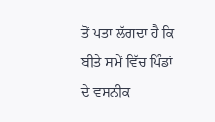ਤੋਂ ਪਤਾ ਲੱਗਦਾ ਹੈ ਕਿ ਬੀਤੇ ਸਮੇਂ ਵਿੱਚ ਪਿੰਡਾਂ ਦੇ ਵਸਨੀਕ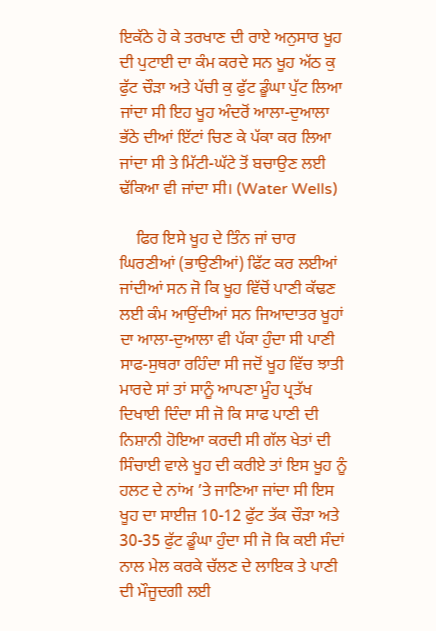ਇਕੱਠੇ ਹੋ ਕੇ ਤਰਖਾਣ ਦੀ ਰਾਏ ਅਨੁਸਾਰ ਖੂਹ ਦੀ ਪੁਟਾਈ ਦਾ ਕੰਮ ਕਰਦੇ ਸਨ ਖੂਹ ਅੱਠ ਕੁ ਫੁੱਟ ਚੌੜਾ ਅਤੇ ਪੱਚੀ ਕੁ ਫੁੱਟ ਡੂੰਘਾ ਪੁੱਟ ਲਿਆ ਜਾਂਦਾ ਸੀ ਇਹ ਖੂਹ ਅੰਦਰੋਂ ਆਲਾ-ਦੁਆਲਾ ਭੱਠੇ ਦੀਆਂ ਇੱਟਾਂ ਚਿਣ ਕੇ ਪੱਕਾ ਕਰ ਲਿਆ ਜਾਂਦਾ ਸੀ ਤੇ ਮਿੱਟੀ-ਘੱਟੇ ਤੋਂ ਬਚਾਉਣ ਲਈ ਢੱਕਿਆ ਵੀ ਜਾਂਦਾ ਸੀ। (Water Wells)

    ਫਿਰ ਇਸੇ ਖੂਹ ਦੇ ਤਿੰਨ ਜਾਂ ਚਾਰ ਘਿਰਣੀਆਂ (ਭਾਉਣੀਆਂ) ਫਿੱਟ ਕਰ ਲਈਆਂ ਜਾਂਦੀਆਂ ਸਨ ਜੋ ਕਿ ਖੂਹ ਵਿੱਚੋਂ ਪਾਣੀ ਕੱਢਣ ਲਈ ਕੰਮ ਆਉਂਦੀਆਂ ਸਨ ਜਿਆਦਾਤਰ ਖੂਹਾਂ ਦਾ ਆਲਾ-ਦੁਆਲਾ ਵੀ ਪੱਕਾ ਹੁੰਦਾ ਸੀ ਪਾਣੀ ਸਾਫ-ਸੁਥਰਾ ਰਹਿੰਦਾ ਸੀ ਜਦੋਂ ਖੂਹ ਵਿੱਚ ਝਾਤੀ ਮਾਰਦੇ ਸਾਂ ਤਾਂ ਸਾਨੂੰ ਆਪਣਾ ਮੂੰਹ ਪ੍ਰਤੱਖ ਦਿਖਾਈ ਦਿੰਦਾ ਸੀ ਜੋ ਕਿ ਸਾਫ ਪਾਣੀ ਦੀ ਨਿਸ਼ਾਨੀ ਹੋਇਆ ਕਰਦੀ ਸੀ ਗੱਲ ਖੇਤਾਂ ਦੀ ਸਿੰਚਾਈ ਵਾਲੇ ਖੂਹ ਦੀ ਕਰੀਏ ਤਾਂ ਇਸ ਖੂਹ ਨੂੰ ਹਲਟ ਦੇ ਨਾਂਅ ’ਤੇ ਜਾਣਿਆ ਜਾਂਦਾ ਸੀ ਇਸ ਖੂਹ ਦਾ ਸਾਈਜ਼ 10-12 ਫੁੱਟ ਤੱਕ ਚੌੜਾ ਅਤੇ 30-35 ਫੁੱਟ ਡੂੰਘਾ ਹੁੰਦਾ ਸੀ ਜੋ ਕਿ ਕਈ ਸੰਦਾਂ ਨਾਲ ਮੇਲ ਕਰਕੇ ਚੱਲਣ ਦੇ ਲਾਇਕ ਤੇ ਪਾਣੀ ਦੀ ਮੌਜੂਦਗੀ ਲਈ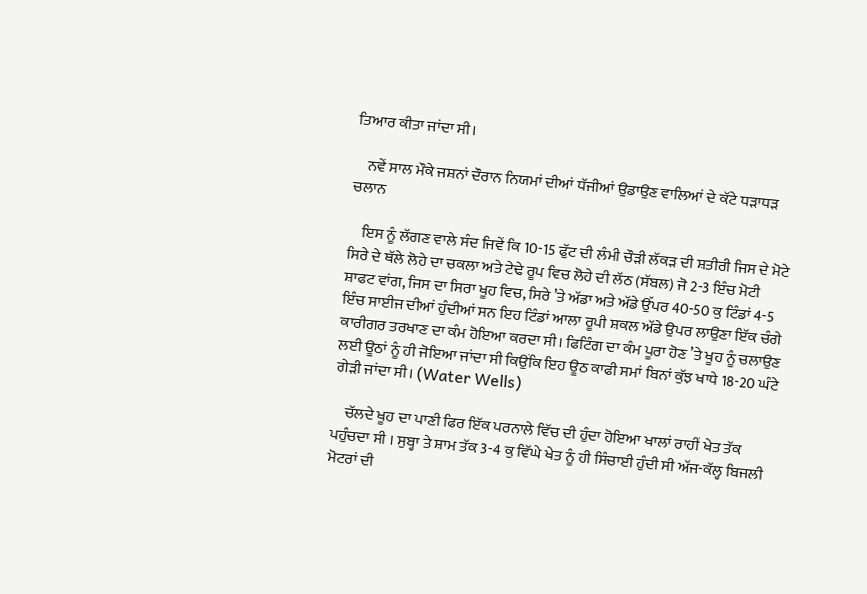ਤਿਆਰ ਕੀਤਾ ਜਾਂਦਾ ਸੀ।

    ਨਵੇਂ ਸਾਲ ਮੌਕੇ ਜਸ਼ਨਾਂ ਦੌਰਾਨ ਨਿਯਮਾਂ ਦੀਆਂ ਧੱਜੀਆਂ ਉਡਾਉਣ ਵਾਲਿਆਂ ਦੇ ਕੱਟੇ ਧੜਾਧੜ ਚਲਾਨ

    ਇਸ ਨੂੰ ਲੱਗਣ ਵਾਲੇ ਸੰਦ ਜਿਵੇਂ ਕਿ 10-15 ਫੁੱਟ ਦੀ ਲੰਮੀ ਚੌੜੀ ਲੱਕੜ ਦੀ ਸ਼ਤੀਰੀ ਜਿਸ ਦੇ ਮੋਟੇ ਸਿਰੇ ਦੇ ਥੱਲੇ ਲੋਹੇ ਦਾ ਚਕਲਾ ਅਤੇ ਟੇਢੇ ਰੂਪ ਵਿਚ ਲੋਹੇ ਦੀ ਲੱਠ (ਸੱਬਲ) ਜੋ 2-3 ਇੰਚ ਮੋਟੀ ਸ਼ਾਫਟ ਵਾਂਗ, ਜਿਸ ਦਾ ਸਿਰਾ ਖੂਹ ਵਿਚ, ਸਿਰੇ ’ਤੇ ਅੱਡਾ ਅਤੇ ਅੱਡੇ ਉੱਪਰ 40-50 ਕੁ ਟਿੰਡਾਂ 4-5 ਇੰਚ ਸਾਈਜ ਦੀਆਂ ਹੁੰਦੀਆਂ ਸਨ ਇਹ ਟਿੰਡਾਂ ਆਲਾ ਰੂਪੀ ਸ਼ਕਲ ਅੱਡੇ ਉਪਰ ਲਾਉਣਾ ਇੱਕ ਚੰਗੇ ਕਾਰੀਗਰ ਤਰਖਾਣ ਦਾ ਕੰਮ ਹੋਇਆ ਕਰਦਾ ਸੀ। ਫਿਟਿੰਗ ਦਾ ਕੰਮ ਪੂਰਾ ਹੋਣ ’ਤੇ ਖੂਹ ਨੂੰ ਚਲਾਉਣ ਲਈ ਊਠਾਂ ਨੂੰ ਹੀ ਜੋਇਆ ਜਾਂਦਾ ਸੀ ਕਿਉਂਕਿ ਇਹ ਊਠ ਕਾਫੀ ਸਮਾਂ ਬਿਨਾਂ ਕੁੱਝ ਖਾਧੇ 18-20 ਘੰਟੇ ਗੇੜੀ ਜਾਂਦਾ ਸੀ। (Water Wells)

    ਚੱਲਦੇ ਖੂਹ ਦਾ ਪਾਣੀ ਫਿਰ ਇੱਕ ਪਰਨਾਲੇ ਵਿੱਚ ਦੀ ਹੁੰਦਾ ਹੋਇਆ ਖਾਲਾਂ ਰਾਹੀਂ ਖੇਤ ਤੱਕ ਪਹੁੰਚਦਾ ਸੀ । ਸੁਬ੍ਹਾ ਤੇ ਸ਼ਾਮ ਤੱਕ 3-4 ਕੁ ਵਿੱਘੇ ਖੇਤ ਨੂੰ ਹੀ ਸਿੰਚਾਈ ਹੁੰਦੀ ਸੀ ਅੱਜ-ਕੱਲ੍ਹ ਬਿਜਲੀ ਮੋਟਰਾਂ ਦੀ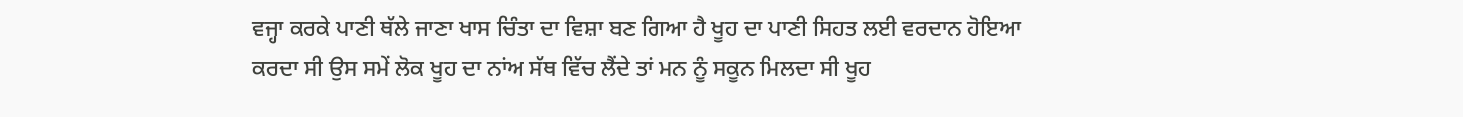ਵਜ੍ਹਾ ਕਰਕੇ ਪਾਣੀ ਥੱਲੇ ਜਾਣਾ ਖਾਸ ਚਿੰਤਾ ਦਾ ਵਿਸ਼ਾ ਬਣ ਗਿਆ ਹੈ ਖੂਹ ਦਾ ਪਾਣੀ ਸਿਹਤ ਲਈ ਵਰਦਾਨ ਹੋਇਆ ਕਰਦਾ ਸੀ ਉਸ ਸਮੇਂ ਲੋਕ ਖੂਹ ਦਾ ਨਾਂਅ ਸੱਥ ਵਿੱਚ ਲੈਂਦੇ ਤਾਂ ਮਨ ਨੂੰ ਸਕੂਨ ਮਿਲਦਾ ਸੀ ਖੂਹ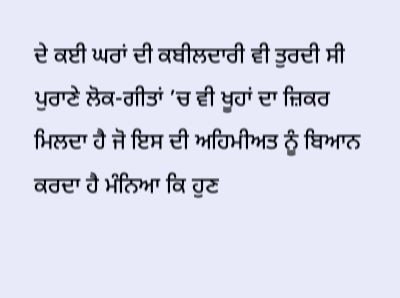ਦੇ ਕਈ ਘਰਾਂ ਦੀ ਕਬੀਲਦਾਰੀ ਵੀ ਤੁਰਦੀ ਸੀ ਪੁਰਾਣੇ ਲੋਕ-ਗੀਤਾਂ ’ਚ ਵੀ ਖੂਹਾਂ ਦਾ ਜ਼ਿਕਰ ਮਿਲਦਾ ਹੈ ਜੋ ਇਸ ਦੀ ਅਹਿਮੀਅਤ ਨੂੰ ਬਿਆਨ ਕਰਦਾ ਹੈ ਮੰਨਿਆ ਕਿ ਹੁਣ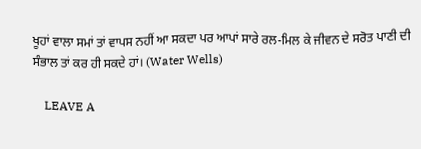ਖੂਹਾਂ ਵਾਲਾ ਸਮਾਂ ਤਾਂ ਵਾਪਸ ਨਹੀਂ ਆ ਸਕਦਾ ਪਰ ਆਪਾਂ ਸਾਰੇ ਰਲ-ਮਿਲ ਕੇ ਜੀਵਨ ਦੇ ਸਰੋਤ ਪਾਣੀ ਦੀ ਸੰਭਾਲ ਤਾਂ ਕਰ ਹੀ ਸਕਦੇ ਹਾਂ। (Water Wells)

    LEAVE A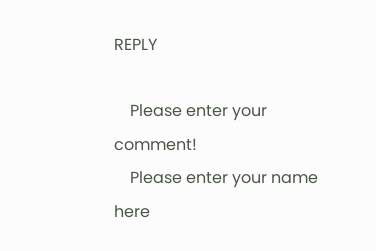REPLY

    Please enter your comment!
    Please enter your name here